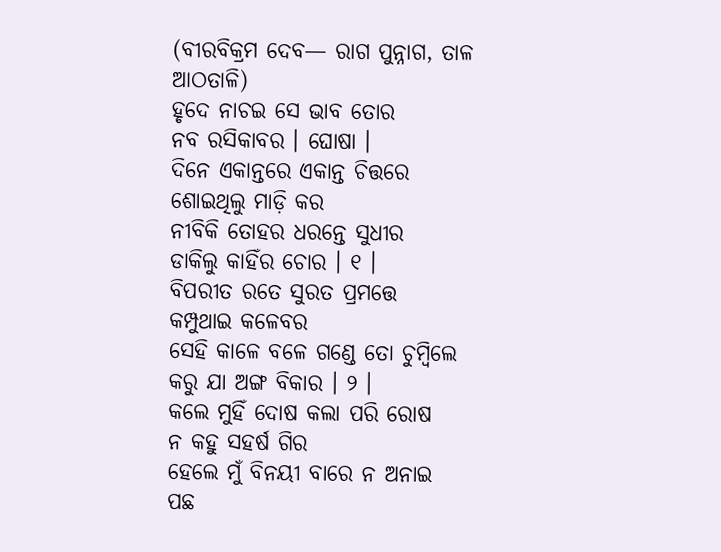(ବୀରବିକ୍ରମ ଦେବ— ରାଗ ପୁନ୍ନାଗ, ତାଳ ଆଠତାଳି)
ହୃଦେ ନାଚଇ ସେ ଭାବ ତୋର
ନବ ରସିକାବର । ଘୋଷା ।
ଦିନେ ଏକାନ୍ତରେ ଏକାନ୍ତ ଚିତ୍ତରେ
ଶୋଇଥିଲୁ ମାଡ଼ି କର
ନୀବିକି ତୋହର ଧରନ୍ତେ ସୁଧୀର
ଡାକିଲୁ କାହିଁର ଚୋର । ୧ ।
ବିପରୀତ ରତେ ସୁରତ ପ୍ରମତ୍ତେ
କମ୍ପୁଥାଇ କଳେବର
ସେହି କାଳେ ବଳେ ଗଣ୍ଡେ ତୋ ଚୁମ୍ବିଲେ
କରୁ ଯା ଅଙ୍ଗ ବିକାର । ୨ ।
କଲେ ମୁହିଁ ଦୋଷ କଲା ପରି ରୋଷ
ନ କହୁ ସହର୍ଷ ଗିର
ହେଲେ ମୁଁ ବିନୟୀ ବାରେ ନ ଅନାଇ
ପଛ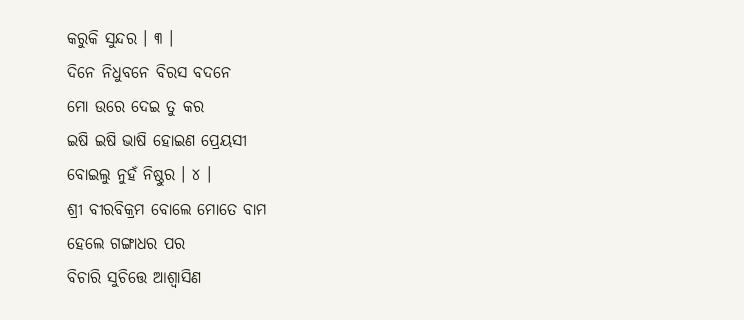କରୁକି ସୁନ୍ଦର । ୩ ।
ଦିନେ ନିଧୁବନେ ବିରସ ବଦନେ
ମୋ ଉରେ ଦେଇ ତୁ କର
ଇଷି ଇଷି ଭାଷି ହୋଇଣ ପ୍ରେୟସୀ
ବୋଇଲୁ ନୁହଁ ନିଷ୍ଠୁର । ୪ ।
ଶ୍ରୀ ବୀରବିକ୍ରମ ବୋଲେ ମୋତେ ବାମ
ହେଲେ ଗଙ୍ଗାଧର ପର
ବିଚାରି ସୁଚିତ୍ତେ ଆଶ୍ୱାସିଣ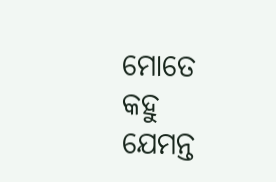ମୋତେ
କହୁ ଯେମନ୍ତ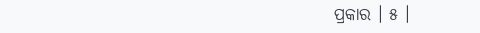ପ୍ରକାର । ୫ ।